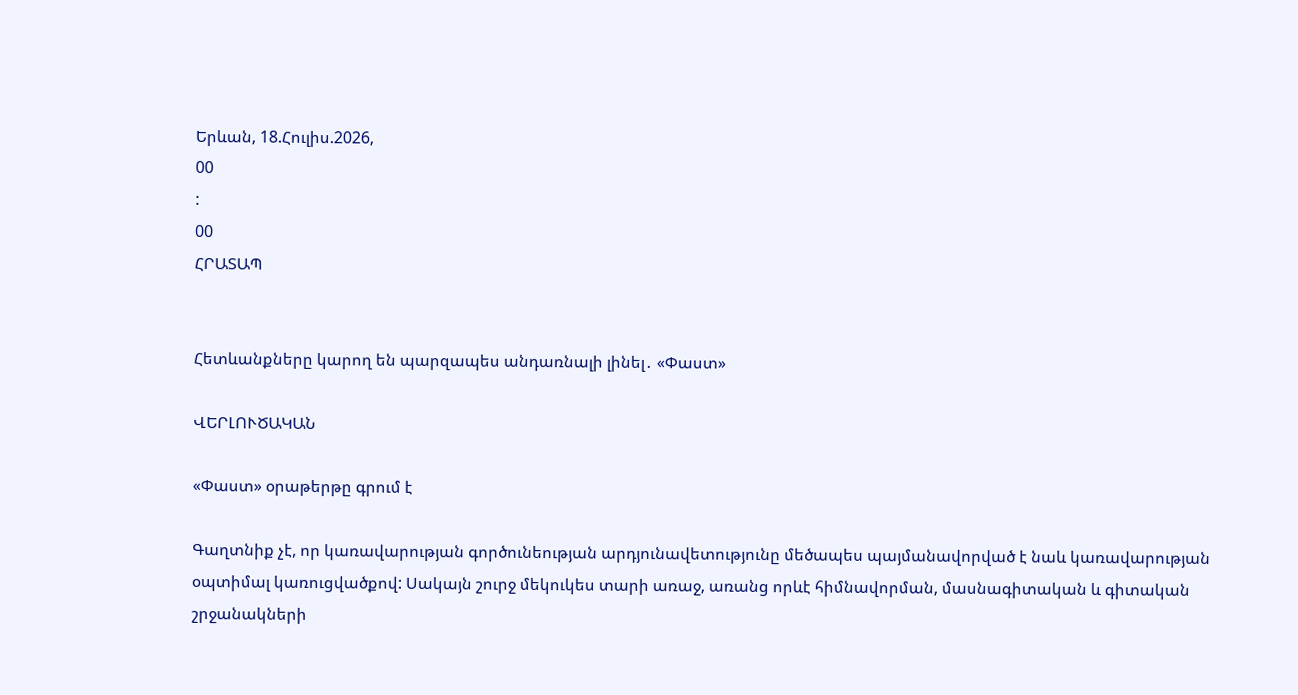Երևան, 18.Հուլիս.2026,
00
:
00
ՀՐԱՏԱՊ


Հետևանքները կարող են պարզապես անդառնալի լինել․ «Փաստ»

ՎԵՐԼՈՒԾԱԿԱՆ

«Փաստ» օրաթերթը գրում է

Գաղտնիք չէ, որ կառավարության գործունեության արդյունավետությունը մեծապես պայմանավորված է նաև կառավարության օպտիմալ կառուցվածքով: Սակայն շուրջ մեկուկես տարի առաջ, առանց որևէ հիմնավորման, մասնագիտական և գիտական շրջանակների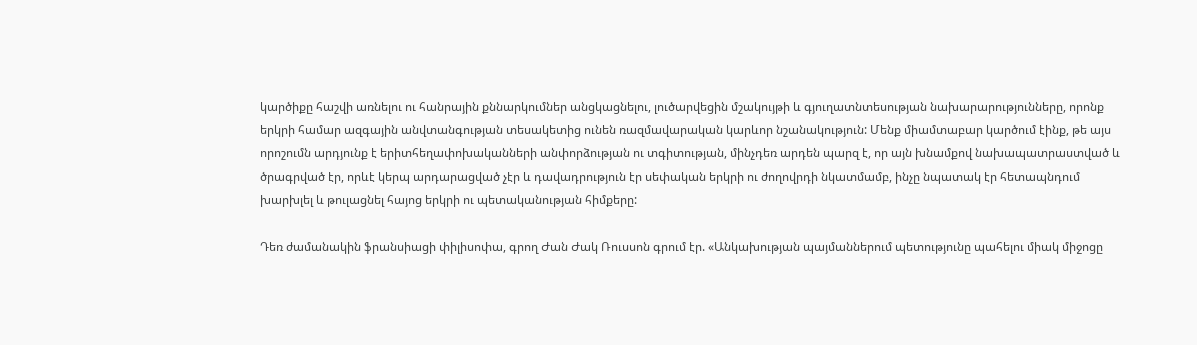կարծիքը հաշվի առնելու ու հանրային քննարկումներ անցկացնելու, լուծարվեցին մշակույթի և գյուղատնտեսության նախարարությունները, որոնք երկրի համար ազգային անվտանգության տեսակետից ունեն ռազմավարական կարևոր նշանակություն: Մենք միամտաբար կարծում էինք, թե այս որոշումն արդյունք է երիտհեղափոխականների անփորձության ու տգիտության, մինչդեռ արդեն պարզ է, որ այն խնամքով նախապատրաստված և ծրագրված էր, որևէ կերպ արդարացված չէր և դավադրություն էր սեփական երկրի ու ժողովրդի նկատմամբ, ինչը նպատակ էր հետապնդում խարխլել և թուլացնել հայոց երկրի ու պետականության հիմքերը:

Դեռ ժամանակին ֆրանսիացի փիլիսոփա, գրող Ժան Ժակ Ռուսսոն գրում էր. «Անկախության պայմաններում պետությունը պահելու միակ միջոցը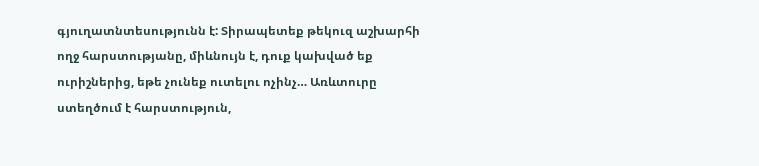գյուղատնտեսությունն է: Տիրապետեք թեկուզ աշխարհի ողջ հարստությանը, միևնույն է, դուք կախված եք ուրիշներից, եթե չունեք ուտելու ոչինչ… Առևտուրը ստեղծում է հարստություն,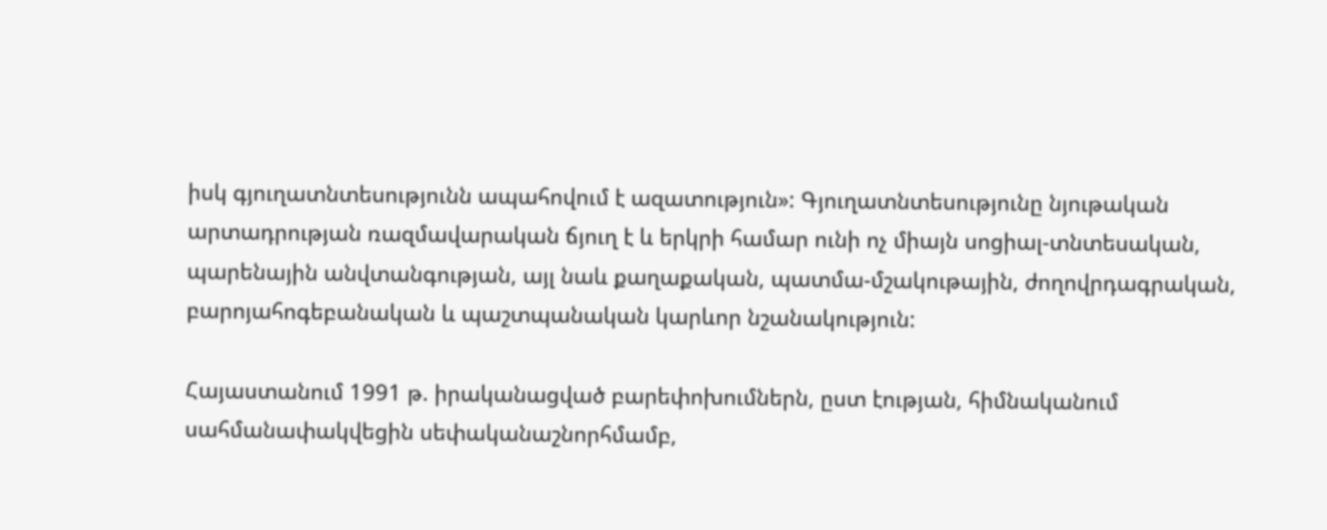իսկ գյուղատնտեսությունն ապահովում է ազատություն»: Գյուղատնտեսությունը նյութական արտադրության ռազմավարական ճյուղ է և երկրի համար ունի ոչ միայն սոցիալ-տնտեսական, պարենային անվտանգության, այլ նաև քաղաքական, պատմա-մշակութային, ժողովրդագրական, բարոյահոգեբանական և պաշտպանական կարևոր նշանակություն:

Հայաստանում 1991 թ. իրականացված բարեփոխումներն, ըստ էության, հիմնականում սահմանափակվեցին սեփականաշնորհմամբ,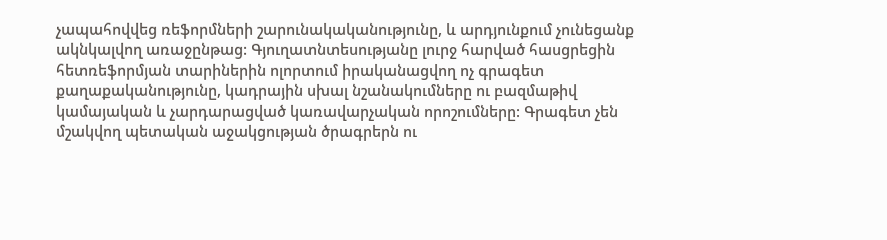չապահովվեց ռեֆորմների շարունակականությունը, և արդյունքում չունեցանք ակնկալվող առաջընթաց: Գյուղատնտեսությանը լուրջ հարված հասցրեցին հետռեֆորմյան տարիներին ոլորտում իրականացվող ոչ գրագետ քաղաքականությունը, կադրային սխալ նշանակումները ու բազմաթիվ կամայական և չարդարացված կառավարչական որոշումները: Գրագետ չեն մշակվող պետական աջակցության ծրագրերն ու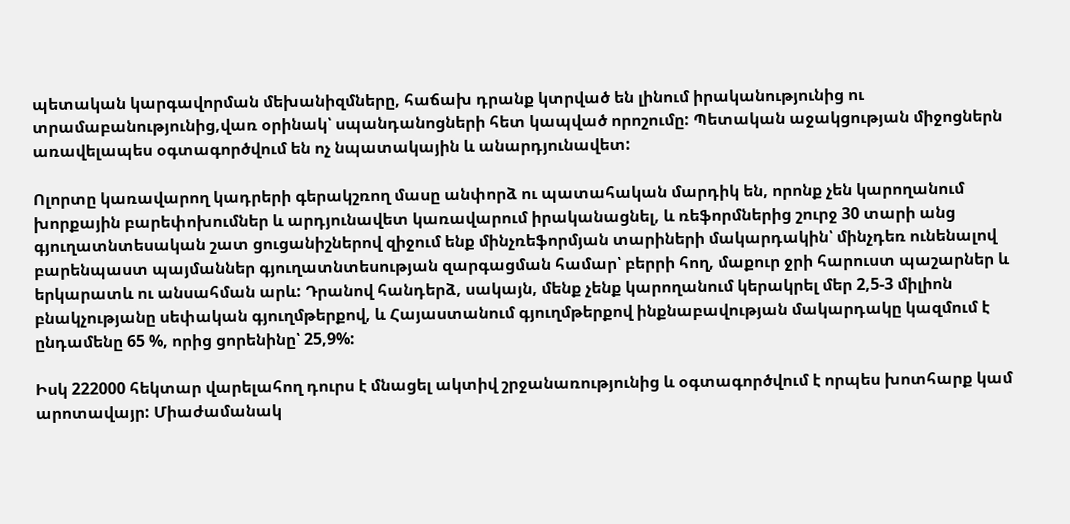պետական կարգավորման մեխանիզմները, հաճախ դրանք կտրված են լինում իրականությունից ու տրամաբանությունից,վառ օրինակ՝ սպանդանոցների հետ կապված որոշումը: Պետական աջակցության միջոցներն առավելապես օգտագործվում են ոչ նպատակային և անարդյունավետ:

Ոլորտը կառավարող կադրերի գերակշռող մասը անփորձ ու պատահական մարդիկ են, որոնք չեն կարողանում խորքային բարեփոխումներ և արդյունավետ կառավարում իրականացնել, և ռեֆորմներից շուրջ 30 տարի անց գյուղատնտեսական շատ ցուցանիշներով զիջում ենք մինչռեֆորմյան տարիների մակարդակին՝ մինչդեռ ունենալով բարենպաստ պայմաններ գյուղատնտեսության զարգացման համար՝ բերրի հող, մաքուր ջրի հարուստ պաշարներ և երկարատև ու անսահման արև: Դրանով հանդերձ, սակայն, մենք չենք կարողանում կերակրել մեր 2,5-3 միլիոն բնակչությանը սեփական գյուղմթերքով, և Հայաստանում գյուղմթերքով ինքնաբավության մակարդակը կազմում է ընդամենը 65 %, որից ցորենինը՝ 25,9%:

Իսկ 222000 հեկտար վարելահող դուրս է մնացել ակտիվ շրջանառությունից և օգտագործվում է որպես խոտհարք կամ արոտավայր: Միաժամանակ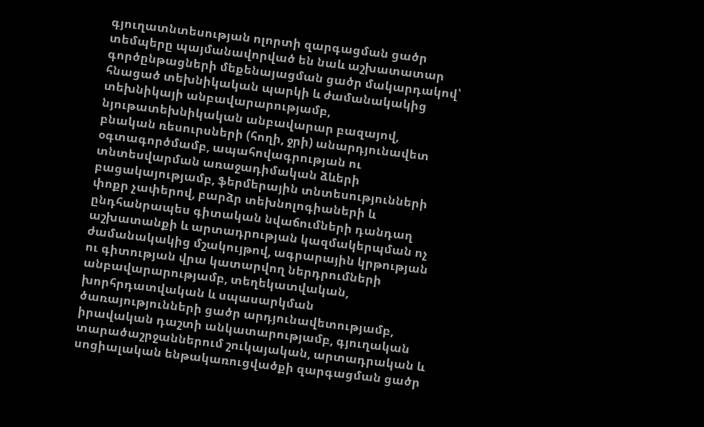գյուղատնտեսության ոլորտի զարգացման ցածր տեմպերը պայմանավորված են նաև աշխատատար գործընթացների մեքենայացման ցածր մակարդակով՝ հնացած տեխնիկական պարկի և ժամանակակից տեխնիկայի անբավարարությամբ, նյութատեխնիկական անբավարար բազայով, բնական ռեսուրսների (հողի, ջրի) անարդյունավետ օգտագործմամբ, ապահովագրության ու տնտեսվարման առաջադիմական ձևերի բացակայությամբ, ֆերմերային տնտեսությունների փոքր չափերով, բարձր տեխնոլոգիաների և ընդհանրապես գիտական նվաճումների դանդաղ աշխատանքի և արտադրության կազմակերպման ոչ ժամանակակից մշակույթով, ագրարային կրթության ու գիտության վրա կատարվող ներդրումների անբավարարությամբ, տեղեկատվական, խորհրդատվական և սպասարկման ծառայությունների ցածր արդյունավետությամբ, իրավական դաշտի անկատարությամբ, գյուղական տարածաշրջաններում շուկայական, արտադրական և սոցիալական ենթակառուցվածքի զարգացման ցածր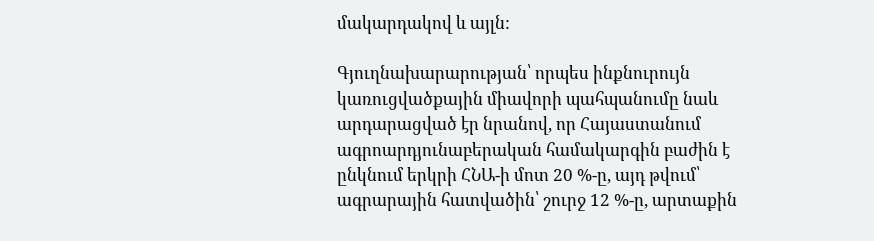մակարդակով և այլն:

Գյուղնախարարության՝ որպես ինքնուրույն կառուցվածքային միավորի պահպանումը նաև արդարացված էր նրանով, որ Հայաստանում ագրոարդյունաբերական համակարգին բաժին է ընկնում երկրի ՀՆԱ-ի մոտ 20 %-ը, այդ թվում՝ ագրարային հատվածին՝ շուրջ 12 %-ը, արտաքին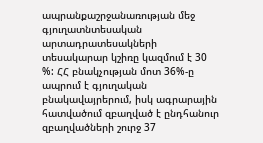ապրանքաշրջանառության մեջ գյուղատնտեսական արտադրատեսակների տեսակարար կշիռը կազմում է 30 %: ՀՀ բնակչության մոտ 36%-ը ապրում է գյուղական բնակավայրերում, իսկ ագրարային հատվածում զբաղված է ընդհանուր զբաղվածների շուրջ 37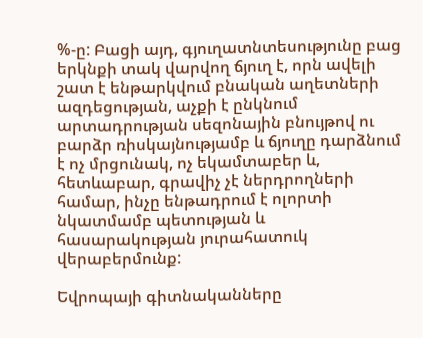%-ը: Բացի այդ, գյուղատնտեսությունը բաց երկնքի տակ վարվող ճյուղ է, որն ավելի շատ է ենթարկվում բնական աղետների ազդեցության, աչքի է ընկնում արտադրության սեզոնային բնույթով ու բարձր ռիսկայնությամբ և ճյուղը դարձնում է ոչ մրցունակ, ոչ եկամտաբեր և, հետևաբար, գրավիչ չէ ներդրողների համար, ինչը ենթադրում է ոլորտի նկատմամբ պետության և հասարակության յուրահատուկ վերաբերմունք:

Եվրոպայի գիտնականները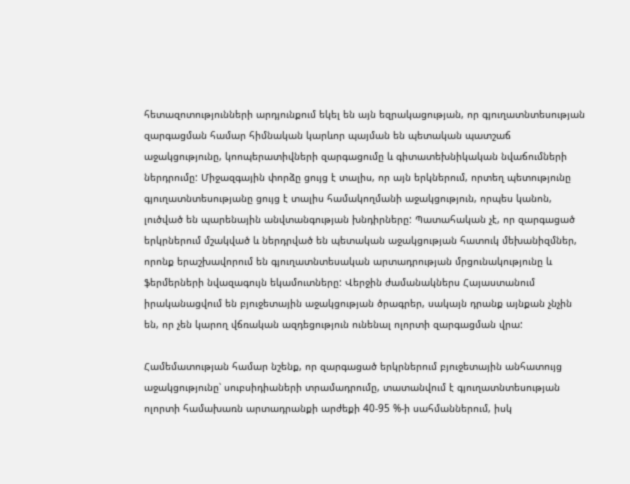հետազոտությունների արդյունքում եկել են այն եզրակացության, որ գյուղատնտեսության զարգացման համար հիմնական կարևոր պայման են պետական պատշաճ աջակցությունը, կոոպերատիվների զարգացումը և գիտատեխնիկական նվաճումների ներդրումը: Միջազգային փորձը ցույց է տալիս, որ այն երկներում, որտեղ պետությունը գյուղատնտեսությանը ցույց է տալիս համակողմանի աջակցություն, որպես կանոն, լուծված են պարենային անվտանգության խնդիրները: Պատահական չէ, որ զարգացած երկրներում մշակված և ներդրված են պետական աջակցության հատուկ մեխանիզմներ, որոնք երաշխավորում են գյուղատնտեսական արտադրության մրցունակությունը և ֆերմերների նվազագույն եկամուտները: Վերջին ժամանակներս Հայաստանում իրականացվում են բյուջետային աջակցության ծրագրեր, սակայն դրանք այնքան չնչին են, որ չեն կարող վճռական ազդեցություն ունենալ ոլորտի զարգացման վրա:

Համեմատության համար նշենք, որ զարգացած երկրներում բյուջետային անհատույց աջակցությունը՝ սուբսիդիաների տրամադրումը, տատանվում է գյուղատնտեսության ոլորտի համախառն արտադրանքի արժեքի 40-95 %-ի սահմաններում, իսկ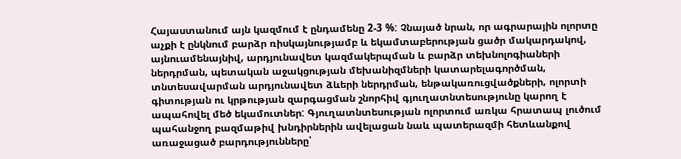Հայաստանում այն կազմում է ընդամենը 2-3 %: Չնայած նրան, որ ագրարային ոլորտը աչքի է ընկնում բարձր ռիսկայնությամբ և եկամտաբերության ցածր մակարդակով, այնուամենայնիվ, արդյունավետ կազմակերպման և բարձր տեխնոլոգիաների ներդրման, պետական աջակցության մեխանիզմների կատարելագործման, տնտեսավարման արդյունավետ ձևերի ներդրման, ենթակառուցվածքների, ոլորտի գիտության ու կրթության զարգացման շնորհիվ գյուղատնտեսությունը կարող է ապահովել մեծ եկամուտներ: Գյուղատնտեսության ոլորտում առկա հրատապ լուծում պահանջող բազմաթիվ խնդիրներին ավելացան նաև պատերազմի հետևանքով առաջացած բարդությունները՝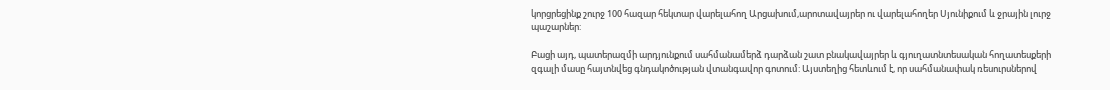կորցրեցինք շուրջ 100 հազար հեկտար վարելահող Արցախում,արոտավայրեր ու վարելահողեր Սյունիքում և ջրային լուրջ պաշարներ:

Բացի այդ, պատերազմի արդյունքում սահմանամերձ դարձան շատ բնակավայրեր և գյուղատնտեսական հողատեսքերի զգալի մասը հայտնվեց գնդակոծության վտանգավոր գոտում: Այստեղից հետևում է, որ սահմանափակ ռեսուրսներով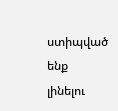ստիպված ենք լինելու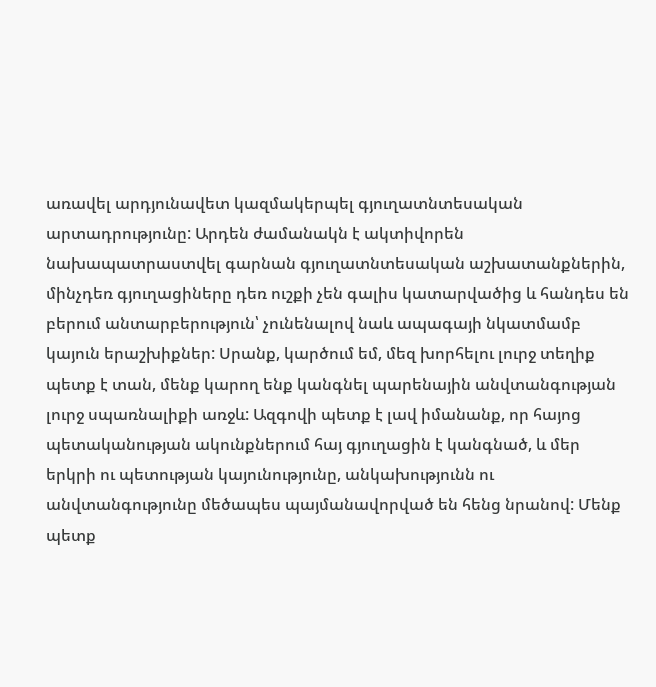առավել արդյունավետ կազմակերպել գյուղատնտեսական արտադրությունը: Արդեն ժամանակն է ակտիվորեն նախապատրաստվել գարնան գյուղատնտեսական աշխատանքներին, մինչդեռ գյուղացիները դեռ ուշքի չեն գալիս կատարվածից և հանդես են բերում անտարբերություն՝ չունենալով նաև ապագայի նկատմամբ կայուն երաշխիքներ: Սրանք, կարծում եմ, մեզ խորհելու լուրջ տեղիք պետք է տան, մենք կարող ենք կանգնել պարենային անվտանգության լուրջ սպառնալիքի առջև: Ազգովի պետք է լավ իմանանք, որ հայոց պետականության ակունքներում հայ գյուղացին է կանգնած, և մեր երկրի ու պետության կայունությունը, անկախությունն ու անվտանգությունը մեծապես պայմանավորված են հենց նրանով: Մենք պետք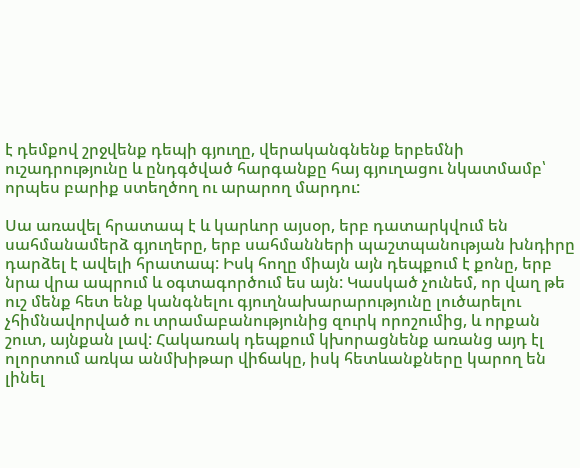է դեմքով շրջվենք դեպի գյուղը, վերականգնենք երբեմնի ուշադրությունը և ընդգծված հարգանքը հայ գյուղացու նկատմամբ՝ որպես բարիք ստեղծող ու արարող մարդու:

Սա առավել հրատապ է և կարևոր այսօր, երբ դատարկվում են սահմանամերձ գյուղերը, երբ սահմանների պաշտպանության խնդիրը դարձել է ավելի հրատապ: Իսկ հողը միայն այն դեպքում է քոնը, երբ նրա վրա ապրում և օգտագործում ես այն: Կասկած չունեմ, որ վաղ թե ուշ մենք հետ ենք կանգնելու գյուղնախարարությունը լուծարելու չհիմնավորված ու տրամաբանությունից զուրկ որոշումից, և որքան շուտ, այնքան լավ: Հակառակ դեպքում կխորացնենք առանց այդ էլ ոլորտում առկա անմխիթար վիճակը, իսկ հետևանքները կարող են լինել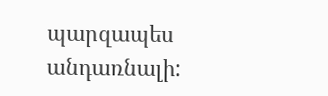պարզապես անդառնալի: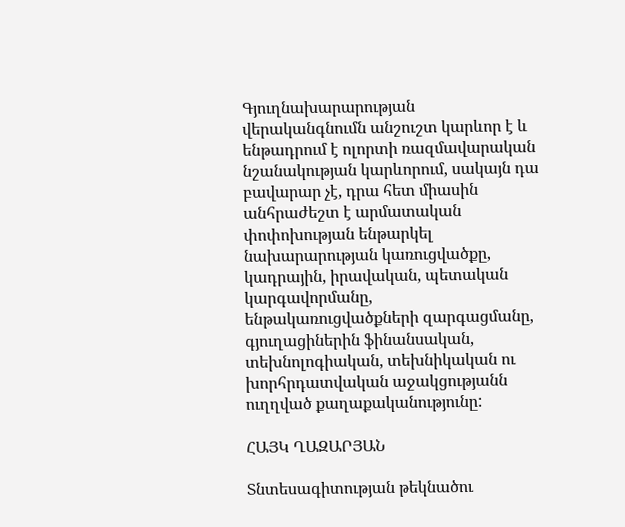Գյուղնախարարության վերականգնումն անշուշտ կարևոր է և ենթադրում է ոլորտի ռազմավարական նշանակության կարևորում, սակայն դա բավարար չէ, դրա հետ միասին անհրաժեշտ է արմատական փոփոխության ենթարկել նախարարության կառուցվածքը, կադրային, իրավական, պետական կարգավորմանը, ենթակառուցվածքների զարգացմանը, գյուղացիներին ֆինանսական, տեխնոլոգիական, տեխնիկական ու խորհրդատվական աջակցությանն ուղղված քաղաքականությունը:

ՀԱՅԿ ՂԱԶԱՐՅԱՆ

Տնտեսագիտության թեկնածու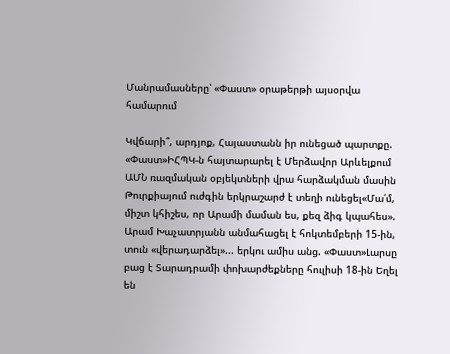Մանրամասները՝ «Փաստ» օրաթերթի այսօրվա համարում

Կվճարի՞, արդյոք, Հայաստանն իր ունեցած պարտքը. «Փաստ»ԻՀՊԿ-ն հայտարարել է Մերձավոր Արևելքում ԱՄՆ ռազմական օբյեկտների վրա հարձակման մասին Թուրքիայում ուժգին երկրաշարժ է տեղի ունեցել«Մա՛մ, միշտ կհիշես, որ Արամի մաման ես, քեզ ձիգ կպահես». Արամ Խաչատրյանն անմահացել է հոկտեմբերի 15-ին, տուն «վերադարձել»... երկու ամիս անց. «Փաստ»Լարսը բաց է Տարադրամի փոխարժեքները հուլիսի 18-ին Եղել են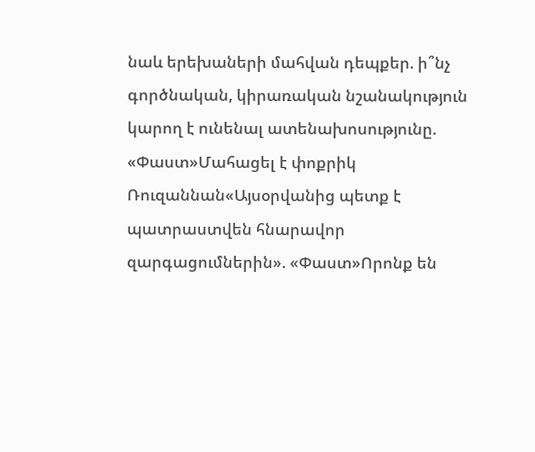նաև երեխաների մահվան դեպքեր. ի՞նչ գործնական, կիրառական նշանակություն կարող է ունենալ ատենախոսությունը. «Փաստ»Մահացել է փոքրիկ Ռուզաննան«Այսօրվանից պետք է պատրաստվեն հնարավոր զարգացումներին». «Փաստ»Որոնք են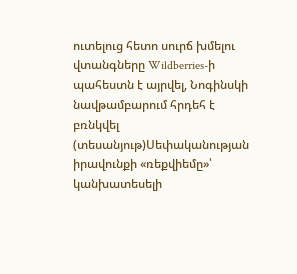ուտելուց հետո սուրճ խմելու վտանգները Wildberries-ի պահեստն է այրվել, Նոգինսկի նավթամբարում հրդեհ է բռնկվել (տեսանյութ)Սեփականության իրավունքի «ռեքվիեմը»՝ կանխատեսելի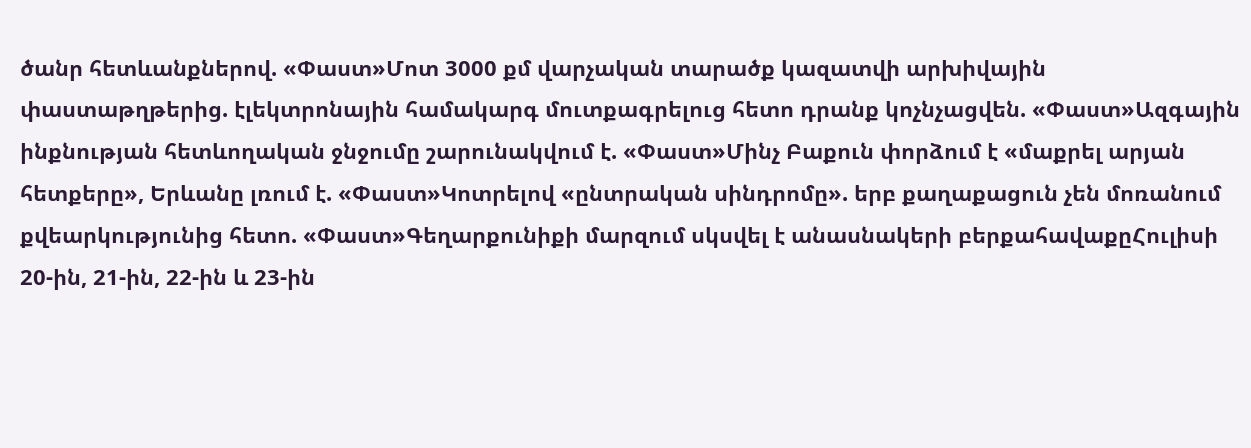ծանր հետևանքներով. «Փաստ»Մոտ 3000 քմ վարչական տարածք կազատվի արխիվային փաստաթղթերից. էլեկտրոնային համակարգ մուտքագրելուց հետո դրանք կոչնչացվեն. «Փաստ»Ազգային ինքնության հետևողական ջնջումը շարունակվում է. «Փաստ»Մինչ Բաքուն փորձում է «մաքրել արյան հետքերը», Երևանը լռում է. «Փաստ»Կոտրելով «ընտրական սինդրոմը». երբ քաղաքացուն չեն մոռանում քվեարկությունից հետո. «Փաստ»Գեղարքունիքի մարզում սկսվել է անասնակերի բերքահավաքըՀուլիսի 20-ին, 21-ին, 22-ին և 23-ին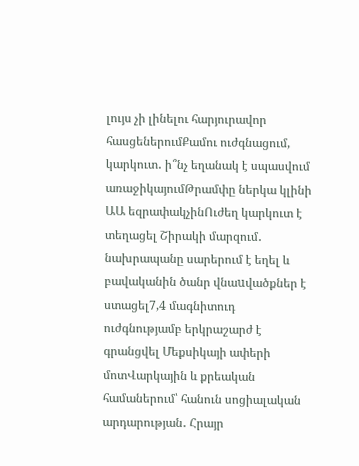լույս չի լինելու հարյուրավոր հասցեներումՔամու ուժգնացում, կարկուտ․ ի՞նչ եղանակ է սպասվում առաջիկայումԹրամփը ներկա կլինի ԱԱ եզրափակչինՈւժեղ կարկուտ է տեղացել Շիրակի մարզում․ նախրապանը սարերում է եղել և բավականին ծանր վնաuվածքներ է ստացել7,4 մագնիտուդ ուժգնությամբ երկրաշարժ է գրանցվել Մեքսիկայի ափերի մոտՎարկային և քրեական համաներում՝ հանուն սոցիալական արդարության․ Հրայր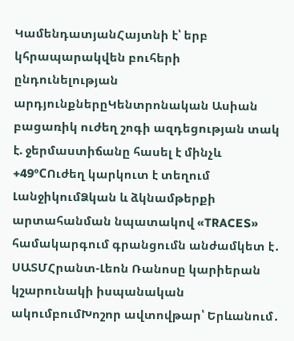ԿամենդատյանՀայտնի է՝ երբ կհրապարակվեն բուհերի ընդունելության արդյունքներըԿենտրոնական Ասիան բացառիկ ուժեղ շոգի ազդեցության տակ է. ջերմաստիճանը հասել է մինչև +49°CՈւժեղ կարկուտ է տեղում ԼանջիկումՁկան և ձկնամթերքի արտահանման նպատակով «TRACES» համակարգում գրանցումն անժամկետ է․ ՍԱՏՄՀրանտ-Լեոն Ռանոսը կարիերան կշարունակի իսպանական ակումբումԽոշոր ավտովթար՝ Երևանում․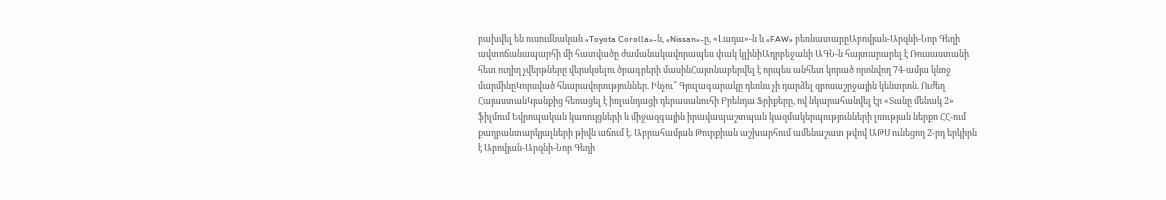բախվել են ուսումնական «Toyota Corolla»-ն, «Nissan»-ը, «Լադա»-ն և «FAW» բեռնատարըԱբովյան-Արզնի-Նոր Գեղի ավտոճանապարհի մի հատվածը ժամանակավորապես փակ կլինիԱդրբեջանի ԱԳՆ-ն հայտարարել է Ռուսաստանի հետ ուղիղ չվերթները վերսկսելու ծրագրերի մասինՀայտնաբերվել է որպես անհետ կորած որոնվող 74-ամյա կնոջ մարմինըԿորսված հնարավորություններ. Ինչու՞ Գյուլագարակը դեռևս չի դարձել զբոսաշրջային կենտրոն. Ուժեղ ՀայաստանԿյանքից հեռացել է իռլանդացի դերասանուհի Բրենդա Ֆրիքերը, ով նկարահանվել էր «Տանը մենակ 2» ֆիլմում Եվրոպական կառույցների և միջազգային իրավապաշտպան կազմակերպությունների լռության ներքո ՀՀ-ում քաղբանտարկյալների թիվն աճում է. Աբրահամյան Թուրքիան աշխարհում ամենաշատ թվով ԱԹՍ ունեցող 2-րդ երկիրն է Աբովյան-Արզնի-Նոր Գեղի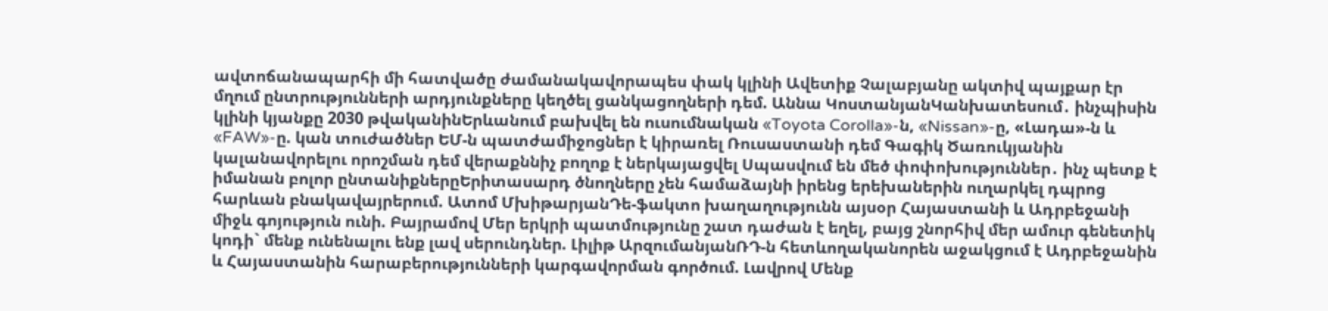ավտոճանապարհի մի հատվածը ժամանակավորապես փակ կլինի Ավետիք Չալաբյանը ակտիվ պայքար էր մղում ընտրությունների արդյունքները կեղծել ցանկացողների դեմ. Աննա ԿոստանյանԿանխատեսում․ ինչպիսին կլինի կյանքը 2030 թվականինԵրևանում բախվել են ուսումնական «Toyota Corolla»-ն, «Nissan»-ը, «Լադա»-ն և «FAW»-ը. կան տուժածներ ԵՄ-ն պատժամիջոցներ է կիրառել Ռուսաստանի դեմ Գագիկ Ծառուկյանին կալանավորելու որոշման դեմ վերաքննիչ բողոք է ներկայացվել Սպասվում են մեծ փոփոխություններ․ ինչ պետք է իմանան բոլոր ընտանիքներըԵրիտասարդ ծնողները չեն համաձայնի իրենց երեխաներին ուղարկել դպրոց հարևան բնակավայրերում. Ատոմ ՄխիթարյանԴե-ֆակտո խաղաղությունն այսօր Հայաստանի և Ադրբեջանի միջև գոյություն ունի. Բայրամով Մեր երկրի պատմությունը շատ դաժան է եղել, բայց շնորհիվ մեր ամուր գենետիկ կոդի` մենք ունենալու ենք լավ սերունդներ. Լիլիթ ԱրզումանյանՌԴ-ն հետևողականորեն աջակցում է Ադրբեջանին և Հայաստանին հարաբերությունների կարգավորման գործում. Լավրով Մենք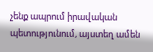չենք ապրում իրավական պետությունում, այստեղ ամեն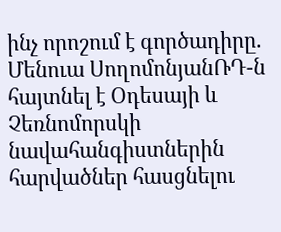ինչ որոշում է գործադիրը. Մենուա ՍողոմոնյանՌԴ-ն հայտնել է Օդեսայի և Չեռնոմորսկի նավահանգիստներին հարվածներ հասցնելու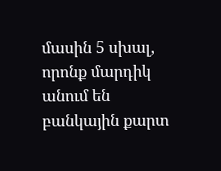մասին 5 սխալ, որոնք մարդիկ անում են բանկային քարտ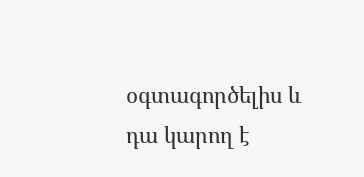օգտագործելիս և դա կարող է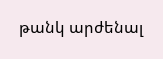թանկ արժենալ